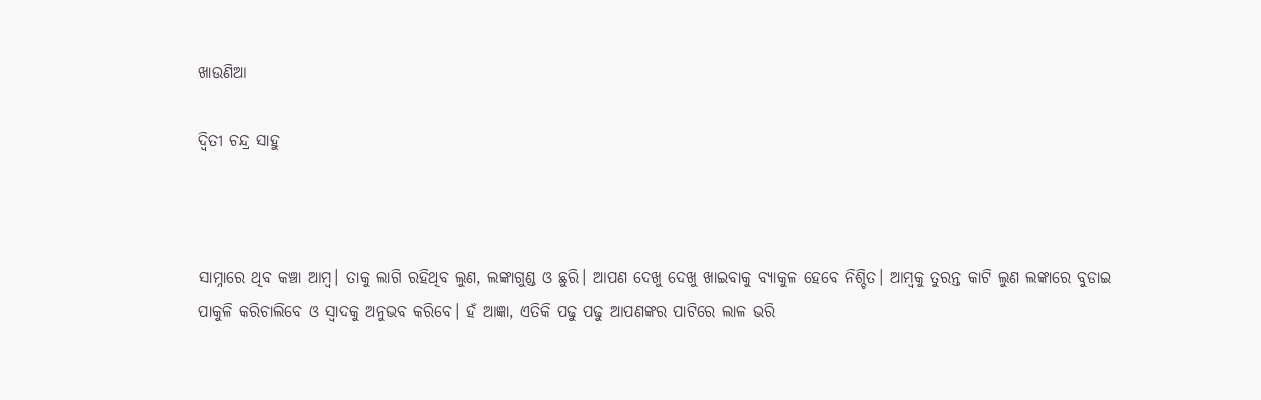ଖାଉଣିଆ

ଦ୍ୱିତୀ ଚନ୍ଦ୍ର ସାହୁ



ସାମ୍ନାରେ ଥିବ କଞ୍ଚା ଆମ୍ବ। ତାକୁ ଲାଗି ରହିଥିବ ଲୁଣ, ଲଙ୍କାଗୁଣ୍ଡ ଓ ଛୁରି। ଆପଣ ଦେଖୁ ଦେଖୁ ଖାଇବାକୁ ବ୍ୟାକୁଳ ହେବେ ନିଶ୍ଚିତ। ଆମ୍ବକୁ ତୁରନ୍ତ କାଟି ଲୁଣ ଲଙ୍କାରେ ବୁଡାଇ ପାକୁଳି କରିଚାଲିବେ ଓ ସ୍ବାଦକୁ ଅନୁଭବ କରିବେ। ହଁ ଆଜ୍ଞା, ଏତିକି ପଢୁ ପଢୁ ଆପଣଙ୍କର ପାଟିରେ ଲାଳ ଭରି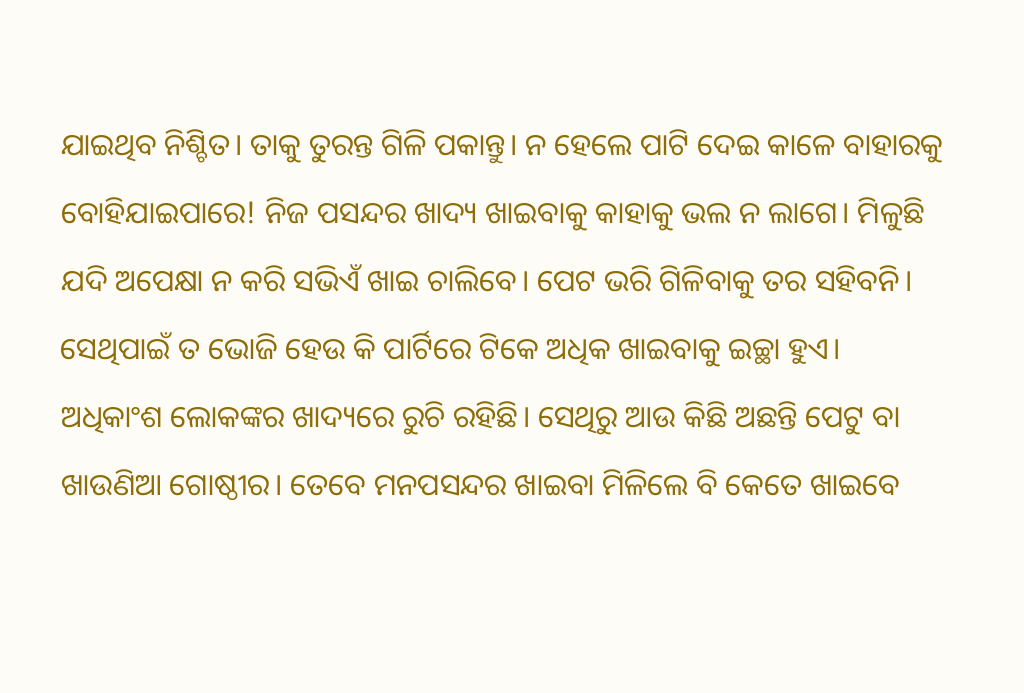ଯାଇଥିବ ନିଶ୍ଚିତ। ତାକୁ ତୁରନ୍ତ ଗିଳି ପକାନ୍ତୁ। ନ ହେଲେ ପାଟି ଦେଇ କାଳେ ବାହାରକୁ ବୋହିଯାଇପାରେ! ନିଜ ପସନ୍ଦର ଖାଦ୍ୟ ଖାଇବାକୁ କାହାକୁ ଭଲ ନ ଲାଗେ। ମିଳୁଛି ଯଦି ଅପେକ୍ଷା ନ କରି ସଭିଏଁ ଖାଇ ଚାଲିବେ। ପେଟ ଭରି ଗିଳିବାକୁ ତର ସହିବନି। ସେଥିପାଇଁ ତ ଭୋଜି ହେଉ କି ପାର୍ଟିରେ ଟିକେ ଅଧିକ ଖାଇବାକୁ ଇଚ୍ଛା ହୁଏ। ଅଧିକାଂଶ ଲୋକଙ୍କର ଖାଦ୍ୟରେ ରୁଚି ରହିଛି। ସେଥିରୁ ଆଉ କିଛି ଅଛନ୍ତି ପେଟୁ ବା ଖାଉଣିଆ ଗୋଷ୍ଠୀର। ତେବେ ମନପସନ୍ଦର ଖାଇବା ମିଳିଲେ ବି କେତେ ଖାଇବେ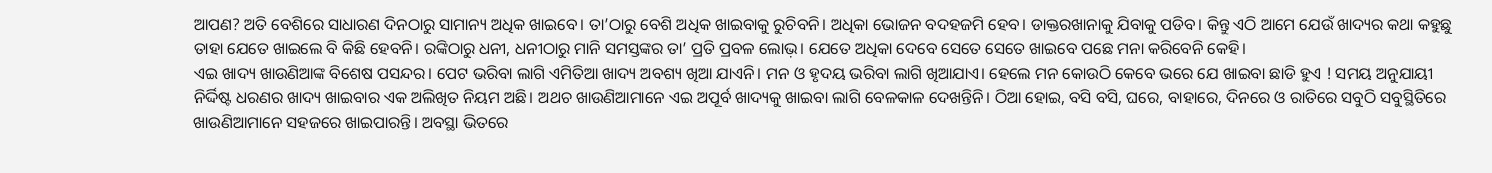ଆପଣ? ଅତି ବେଶିରେ ସାଧାରଣ ଦିନଠାରୁ ସାମାନ୍ୟ ଅଧିକ ଖାଇବେ। ତା’ଠାରୁ ବେଶି ଅଧିକ ଖାଇବାକୁ ରୁଚିବନି। ଅଧିକା ଭୋଜନ ବଦହଜମି ହେବ। ଡାକ୍ତରଖାନାକୁ ଯିବାକୁ ପଡିବ। କିନ୍ତୁ ଏଠି ଆମେ ଯେଉଁ ଖାଦ୍ୟର କଥା କହୁଛୁ ତାହା ଯେତେ ଖାଇଲେ ବି କିଛି ହେବନି। ରଙ୍କିଠାରୁ ଧନୀ, ଧନୀଠାରୁ ମାନି ସମସ୍ତଙ୍କର ତା’ ପ୍ରତି ପ୍ରବଳ ଲୋଭ଼। ଯେତେ ଅଧିକା ଦେବେ ସେତେ ସେତେ ଖାଇବେ ପଛେ ମନା କରିବେନି କେହି।
ଏଇ ଖାଦ୍ୟ ଖାଉଣିଆଙ୍କ ବିଶେଷ ପସନ୍ଦର। ପେଟ ଭରିବା ଲାଗି ଏମିତିଆ ଖାଦ୍ୟ ଅବଶ୍ୟ ଖିଆ ଯାଏନି। ମନ ଓ ହୃଦୟ ଭରିବା ଲାଗି ଖିଆଯାଏ। ହେଲେ ମନ କୋଉଠି କେବେ ଭରେ ଯେ ଖାଇବା ଛାଡି ହୁଏ ! ସମୟ ଅନୁଯାୟୀ ନିର୍ଦ୍ଦିଷ୍ଟ ଧରଣର ଖାଦ୍ୟ ଖାଇବାର ଏକ ଅଲିଖିତ ନିୟମ ଅଛି। ଅଥଚ ଖାଉଣିଆମାନେ ଏଇ ଅପୂର୍ବ ଖାଦ୍ୟକୁ ଖାଇବା ଲାଗି ବେଳକାଳ ଦେଖନ୍ତିନି। ଠିଆ ହୋଇ, ବସି ବସି, ଘରେ, ବାହାରେ, ଦିନରେ ଓ ରାତିରେ ସବୁଠି ସବୁସ୍ଥିତିରେ ଖାଉଣିଆମାନେ ସହଜରେ ଖାଇପାରନ୍ତି। ଅବସ୍ଥା ଭିତରେ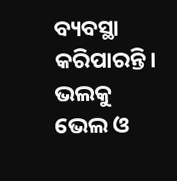ବ୍ୟବସ୍ଥା କରିପାରନ୍ତି। ଭଲକୁ ଭେଲ ଓ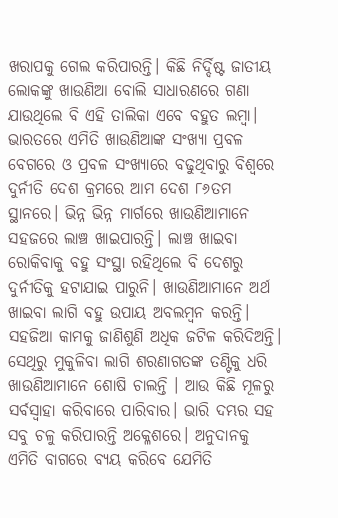ଖରାପକୁ ଗେଲ କରିପାରନ୍ତି। କିଛି ନିର୍ଦ୍ଦିଷ୍ଟ ଜାତୀୟ ଲୋକଙ୍କୁ ଖାଉଣିଆ ବୋଲି ସାଧାରଣରେ ଗଣା ଯାଉଥିଲେ ବି ଏହି ତାଲିକା ଏବେ ବହୁତ ଲମ୍ବା। ଭାରତରେ ଏମିତି ଖାଉଣିଆଙ୍କ ସଂଖ୍ୟା ପ୍ରବଳ ବେଗରେ ଓ ପ୍ରବଳ ସଂଖ୍ୟାରେ ବଢୁଥିବାରୁ ବିଶ୍ୱରେ ଦୁର୍ନୀତି ଦେଶ କ୍ରମରେ ଆମ ଦେଶ ୮୬ତମ ସ୍ଥାନରେ। ଭିନ୍ନ ଭିନ୍ନ ମାର୍ଗରେ ଖାଉଣିଆମାନେ ସହଜରେ ଲାଞ୍ଚ ଖାଇପାରନ୍ତି। ଲାଞ୍ଚ ଖାଇବା ରୋକିବାକୁ ବହୁ ସଂସ୍ଥା ରହିଥିଲେ ବି ଦେଶରୁ ଦୁର୍ନୀତିକୁ ହଟାଯାଇ ପାରୁନି। ଖାଉଣିଆମାନେ ଅର୍ଥ ଖାଇବା ଲାଗି ବହୁ ଉପାୟ ଅବଲମ୍ବନ କରନ୍ତି। ସହଜିଆ କାମକୁ ଜାଣିଶୁଣି ଅଧିକ ଜଟିଳ କରିଦିଅନ୍ତି। ସେଥିରୁ ମୁକୁଳିବା ଲାଗି ଶରଣାଗତଙ୍କ ତଣ୍ଟିକୁ ଧରି ଖାଉଣିଆମାନେ ଶୋଷି ଚାଲନ୍ତି । ଆଉ କିଛି ମୂଳରୁ ସର୍ବସ୍ବାହା କରିବାରେ ପାରିବାର। ଭାରି ଦମ୍ଭର ସହ ସବୁ ଚଳୁ କରିପାରନ୍ତି ଅକ୍ଳେଶରେ। ଅନୁଦାନକୁ ଏମିତି ବାଗରେ ବ୍ୟୟ କରିବେ ଯେମିତି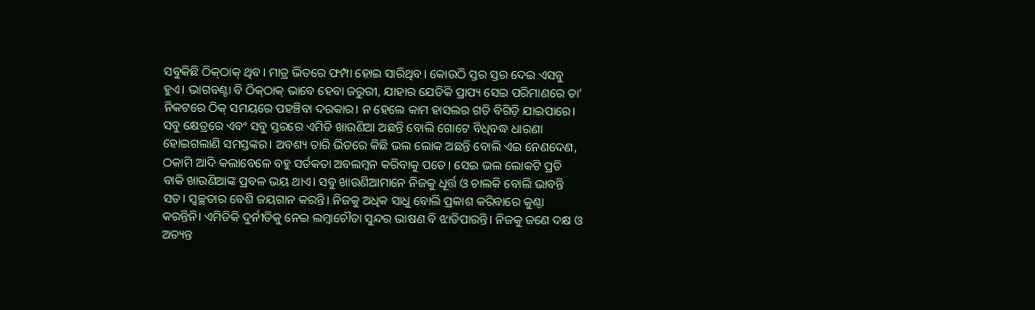ସବୁକିଛି ଠିକ୍‌ଠାକ୍‌ ଥିବ। ମାତ୍ର ଭିତରେ ଫମ୍ପା ହୋଇ ସାରିଥିବ। କୋଉଠି ସ୍ତର ସ୍ତର ଦେଇ ଏସବୁ ହୁଏ। ଭାଗବଣ୍ଟା ବି ଠିକ୍‌ଠାକ୍‌ ଭାବେ ହେବା ଜରୁରୀ, ଯାହାର ଯେତିକି ପ୍ରାପ୍ୟ ସେଇ ପରିମାଣରେ ତା’ ନିକଟରେ ଠିକ୍‌ ସମୟରେ ପହଞ୍ଚିବା ଦରକାର। ନ ହେଲେ କାମ ହାସଲର ଗତି ବିଗିଡ଼ି ଯାଇପାରେ।
ସବୁ କ୍ଷେତ୍ରରେ ଏବଂ ସବୁ ସ୍ତରରେ ଏମିତି ଖାଉଣିଆ ଅଛନ୍ତି ବୋଲି ଗୋଟେ ବିଧିବଦ୍ଧ ଧାରଣା ହୋଇଗଲାଣି ସମସ୍ତଙ୍କର। ଅବଶ୍ୟ ତାରି ଭିତରେ କିଛି ଭଲ ଲୋକ ଅଛନ୍ତି ବୋଲି ଏଇ ନେଣଦେଣ, ଠକାମି ଆଦି କଲାବେଳେ ବହୁ ସର୍ତକତା ଅବଲମ୍ବନ କରିବାକୁ ପଡେ। ସେଇ ଭଲ ଲୋକଟି ପ୍ରତି ବାକି ଖାଉଣିଆଙ୍କ ପ୍ରବଳ ଭୟ ଥାଏ। ସବୁ ଖାଉଣିଆମାନେ ନିଜକୁ ଧୂର୍ତ୍ତ ଓ ଚାଲକି ବୋଲି ଭାବନ୍ତି ସତ। ସ୍ବଚ୍ଛତାର ବେଶି ଜୟଗାନ କରନ୍ତି। ନିଜକୁ ଅଧିକ ସାଧୁ ବୋଲି ପ୍ରକାଶ କରିବାରେ କୁଣ୍ଠା କରନ୍ତିନି। ଏମିତିକି ଦୁର୍ନୀତିକୁ ନେଇ ଲମ୍ବାଚୌଡା ସୁନ୍ଦର ଭାଷଣ ବି ଝାଡିପାରନ୍ତି। ନିଜକୁ ଜଣେ ଦକ୍ଷ ଓ ଅତ୍ୟନ୍ତ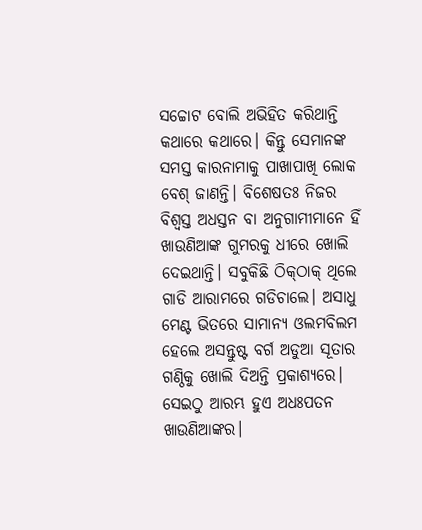ସଚ୍ଚୋଟ ବୋଲି ଅଭିହିତ କରିଥାନ୍ତି କଥାରେ କଥାରେ। କିନ୍ତୁ ସେମାନଙ୍କ ସମସ୍ତ କାରନାମାକୁ ପାଖାପାଖି ଲୋକ ବେଶ୍‌ ଜାଣନ୍ତି। ବିଶେଷତଃ ନିଜର ବିଶ୍ୱସ୍ତ ଅଧସ୍ତନ ବା ଅନୁଗାମୀମାନେ ହିଁ ଖାଉଣିଆଙ୍କ ଗୁମରକୁ ଧୀରେ ଖୋଲି ଦେଇଥାନ୍ତି। ସବୁକିଛି ଠିକ୍‌ଠାକ୍‌ ଥିଲେ ଗାଡି ଆରାମରେ ଗଡିଚାଲେ। ଅସାଧୁ ମେଣ୍ଟ ଭିତରେ ସାମାନ୍ୟ ଓଲମବିଲମ ହେଲେ ଅସନ୍ତୁଷ୍ଟ ବର୍ଗ ଅଡୁଆ ସୂତାର ଗଣ୍ଠିକୁ ଖୋଲି ଦିଅନ୍ତି ପ୍ରକାଶ୍ୟରେ। ସେଇଠୁ ଆରମ୍ଭ ହୁଏ ଅଧଃପତନ ଖାଉଣିଆଙ୍କର।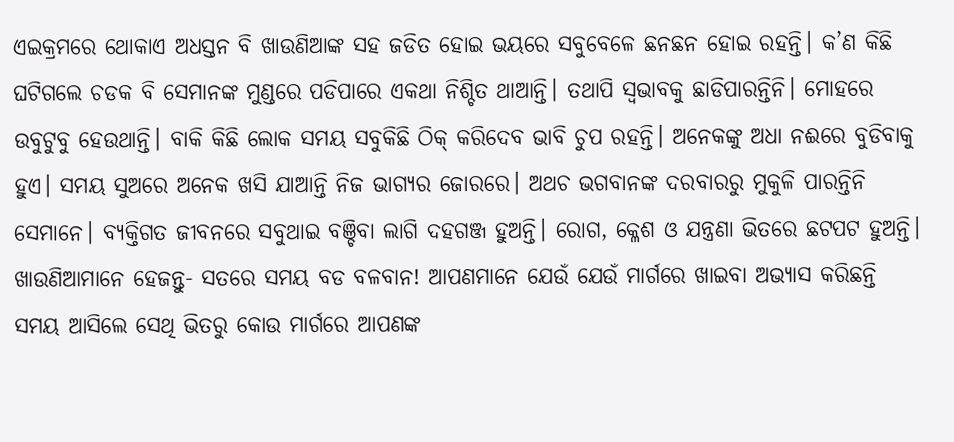ଏଇକ୍ରମରେ ଥୋକାଏ ଅଧସ୍ତନ ବି ଖାଉଣିଆଙ୍କ ସହ ଜଡିତ ହୋଇ ଭୟରେ ସବୁବେଳେ ଛନଛନ ହୋଇ ରହନ୍ତି। କ’ଣ କିଛି ଘଟିଗଲେ ଚଡକ ବି ସେମାନଙ୍କ ମୁଣ୍ଡରେ ପଡିପାରେ ଏକଥା ନିଶ୍ଚିତ ଥାଆନ୍ତି। ତଥାପି ସ୍ବଭାବକୁ ଛାଡିପାରନ୍ତିନି। ମୋହରେ ଉବୁଟୁବୁ ହେଉଥାନ୍ତି। ବାକି କିଛି ଲୋକ ସମୟ ସବୁକିଛି ଠିକ୍‌ କରିଦେବ ଭାବି ଚୁପ ରହନ୍ତି। ଅନେକଙ୍କୁ ଅଧା ନଈରେ ବୁଡିବାକୁ ହୁଏ। ସମୟ ସୁଅରେ ଅନେକ ଖସି ଯାଆନ୍ତି ନିଜ ଭାଗ୍ୟର ଜୋରରେ। ଅଥଚ ଭଗବାନଙ୍କ ଦରବାରରୁ ମୁକୁଳି ପାରନ୍ତିନି ସେମାନେ। ବ୍ୟକ୍ତିଗତ ଜୀବନରେ ସବୁଥାଇ ବଞ୍ଚିବା ଲାଗି ଦହଗଞ୍ଜ ହୁଅନ୍ତି। ରୋଗ, କ୍ଳେଶ ଓ ଯନ୍ତ୍ରଣା ଭିତରେ ଛଟପଟ ହୁଅନ୍ତି। ଖାଉଣିଆମାନେ ହେଜନ୍ତୁ- ସତରେ ସମୟ ବଡ ବଳବାନ! ଆପଣମାନେ ଯେଉଁ ଯେଉଁ ମାର୍ଗରେ ଖାଇବା ଅଭ୍ୟାସ କରିଛନ୍ତି ସମୟ ଆସିଲେ ସେଥି ଭିତରୁ କୋଉ ମାର୍ଗରେ ଆପଣଙ୍କ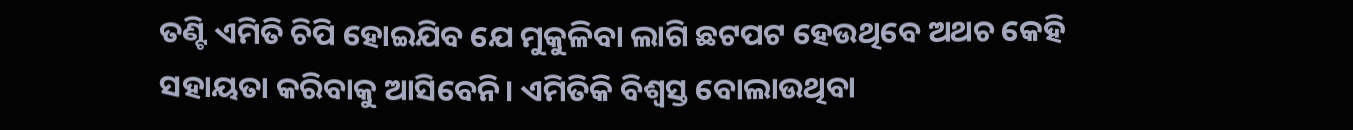ତଣ୍ଟି ଏମିତି ଚିପି ହୋଇଯିବ ଯେ ମୁକୁଳିବା ଲାଗି ଛଟପଟ ହେଉଥିବେ ଅଥଚ କେହି ସହାୟତା କରିବାକୁ ଆସିବେନି। ଏମିତିକି ବିଶ୍ୱସ୍ତ ବୋଲାଉଥିବା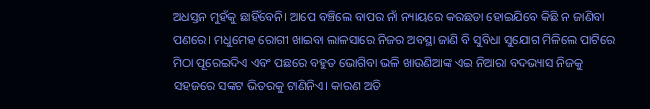ଅଧସ୍ତନ ମୁହଁକୁ ଛାହିଁବେନି। ଆପେ ବଞ୍ଚିଲେ ବାପର ନାଁ ନ୍ୟାୟରେ କରଛଡା ହୋଇଯିବେ କିଛି ନ ଜାଣିବା ପଣରେ। ମଧୁମେହ ରୋଗୀ ଖାଇବା ଲାଳସାରେ ନିଜର ଅବସ୍ଥା ଜାଣି ବି ସୁବିଧା ସୁଯୋଗ ମିଳିଲେ ପାଟିରେ ମିଠା ପୂରେଇଦିଏ ଏବଂ ପଛରେ ବହୁତ ଭୋଗିବା ଭଳି ଖାଉଣିଆଙ୍କ ଏଇ ନିଆରା ବଦଭ୍ୟାସ ନିଜକୁ ସହଜରେ ସଙ୍କଟ ଭିତରକୁ ଟାଣିନିଏ। କାରଣ ଅତି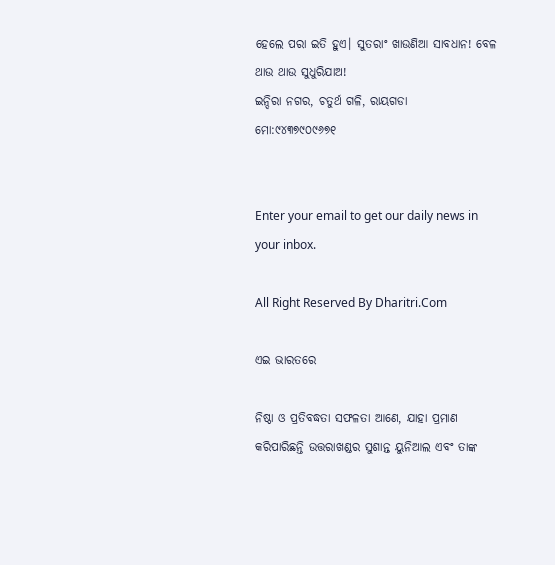ହେଲେ ପରା ଇତି ହୁଏ। ସୁତରାଂ ଖାଉଣିଆ ସାବଧାନ! ବେଳ ଥାଉ ଥାଉ ସୁଧୁରିଯାଅ!
ଇନ୍ଦିରା ନଗର, ଚତୁର୍ଥ ଗଳି, ରାୟଗଡା
ମୋ:୯୪୩୭୯୦୯୬୭୧


Enter your email to get our daily news in your inbox.

All Right Reserved By Dharitri.Com

ଏଇ ଭାରତରେ

ନିଷ୍ଠା ଓ ପ୍ରତିବଦ୍ଧତା ସଫଳତା ଆଣେ, ଯାହା ପ୍ରମାଣ କରିପାରିଛନ୍ତି ଉତ୍ତରାଖଣ୍ଡର ସୁଶାନ୍ତ ୟୁନିଆଲ ଏବଂ ତାଙ୍କ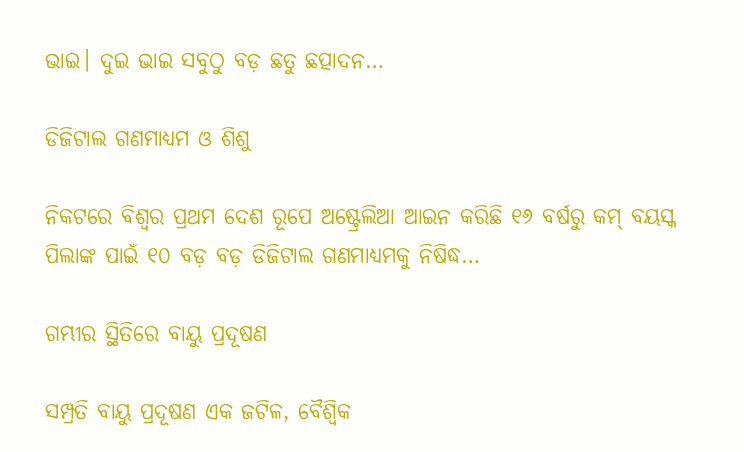ଭାଇ। ଦୁଇ ଭାଇ ସବୁଠୁ ବଡ଼ ଛତୁ ଛତ୍ପାଦନ…

ଡିଜିଟାଲ ଗଣମାଧ୍ୟମ ଓ ଶିଶୁ

ନିକଟରେ ବିଶ୍ୱର ପ୍ରଥମ ଦେଶ ରୂପେ ଅଷ୍ଟ୍ରେଲିଆ ଆଇନ କରିଛି ୧୬ ବର୍ଷରୁ କମ୍‌ ବୟସ୍କ ପିଲାଙ୍କ ପାଇଁ ୧୦ ବଡ଼ ବଡ଼ ଡିଜିଟାଲ ଗଣମାଧ୍ୟମକୁ ନିଷିଦ୍ଧ…

ଗମ୍ଭୀର ସ୍ଥିତିରେ ବାୟୁ ପ୍ରଦୂଷଣ

ସମ୍ପ୍ରତି ବାୟୁ ପ୍ରଦୂଷଣ ଏକ ଜଟିଳ, ବୈଶ୍ୱିକ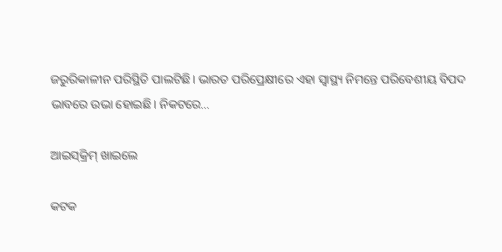ଜରୁରିକାଳୀନ ପରିସ୍ଥିତି ପାଲଟିଛି। ଭାରତ ପରିପ୍ରେକ୍ଷୀରେ ଏହା ସ୍ବାସ୍ଥ୍ୟ ନିମନ୍ତେ ପରିବେଶୀୟ ବିପଦ ଭାବରେ ଉଭା ହୋଇଛି। ନିକଟରେ…

ଆଇସ୍‌କ୍ରିମ୍‌ ଖାଇଲେ

କଟକ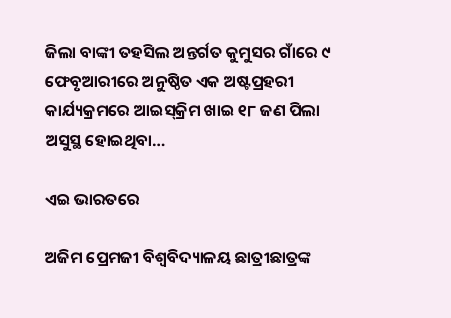ଜିଲା ବାଙ୍କୀ ତହସିଲ ଅନ୍ତର୍ଗତ କୁମୁସର ଗାଁରେ ୯ ଫେବୃଆରୀରେ ଅନୁଷ୍ଠିତ ଏକ ଅଷ୍ଟପ୍ରହରୀ କାର୍ଯ୍ୟକ୍ରମରେ ଆଇସ୍‌କ୍ରିମ ଖାଇ ୧୮ ଜଣ ପିଲା ଅସୁସ୍ଥ ହୋଇଥିବା…

ଏଇ ଭାରତରେ

ଅଜିମ ପ୍ରେମଜୀ ବିଶ୍ୱବିଦ୍ୟାଳୟ ଛାତ୍ରୀଛାତ୍ରଙ୍କ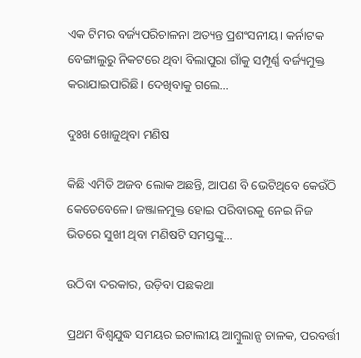ଏକ ଟିମର ବର୍ଜ୍ୟପରିଚାଳନା ଅତ୍ୟନ୍ତ ପ୍ରଶଂସନୀୟ। କର୍ନାଟକ ବେଙ୍ଗାଲୁରୁ ନିକଟରେ ଥିବା ବିଲାପୁରା ଗାଁକୁ ସମ୍ପୂର୍ଣ୍ଣ ବର୍ଜ୍ୟମୁକ୍ତ କରାଯାଇପାରିଛି। ଦେଖିବାକୁ ଗଲେ…

ଦୁଃଖ ଖୋଜୁଥିବା ମଣିଷ

କିଛି ଏମିତି ଅଜବ ଲୋକ ଅଛନ୍ତି, ଆପଣ ବି ଭେଟିଥିବେ କେଉଁଠି କେତେବେଳେ। ଜଞ୍ଜାଳମୁକ୍ତ ହୋଇ ପରିବାରକୁ ନେଇ ନିଜ ଭିତରେ ସୁଖୀ ଥିବା ମଣିଷଟି ସମସ୍ତଙ୍କୁ…

ଉଠିବା ଦରକାର, ଉଡ଼ିବା ପଛକଥା

ପ୍ରଥମ ବିଶ୍ୱଯୁଦ୍ଧ ସମୟର ଇଟାଲୀୟ ଆମ୍ବୁଲାନ୍ସ ଚାଳକ, ପରବର୍ତ୍ତୀ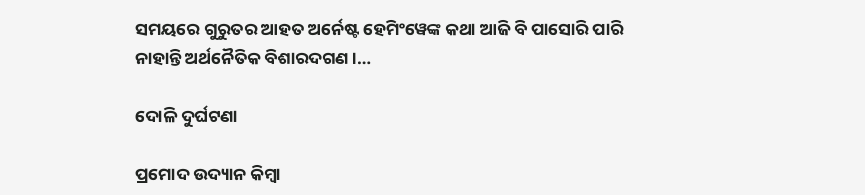ସମୟରେ ଗୁରୁତର ଆହତ ଅର୍ନେଷ୍ଟ ହେମିଂୱେଙ୍କ କଥା ଆଜି ବି ପାସୋରି ପାରି ନାହାନ୍ତି ଅର୍ଥନୈତିକ ବିଶାରଦଗଣ।…

ଦୋଳି ଦୁର୍ଘଟଣା

ପ୍ରମୋଦ ଉଦ୍ୟାନ କିମ୍ବା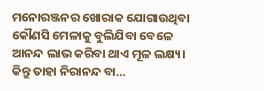ମନୋରଞ୍ଜନର ଖୋରାକ ଯୋଗାଉଥିବା କୌଣସି ମେଳାକୁ ବୁଲିଯିବା ବେଳେ ଆନନ୍ଦ ଲାଭ କରିବା ଥାଏ ମୂଳ ଲକ୍ଷ୍ୟ। କିନ୍ତୁ ତାହା ନିରାନନ୍ଦ ବା…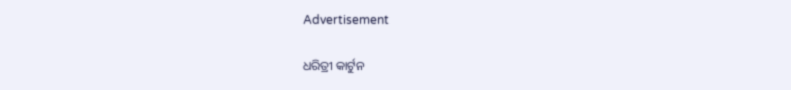Advertisement

ଧରିତ୍ରୀ କାର୍ଟୁନ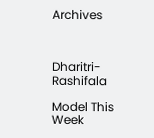Archives



Dharitri-Rashifala

Model This Week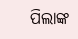ପିଲାଙ୍କ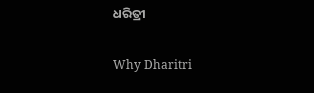ଧରିତ୍ରୀ

Why Dharitri